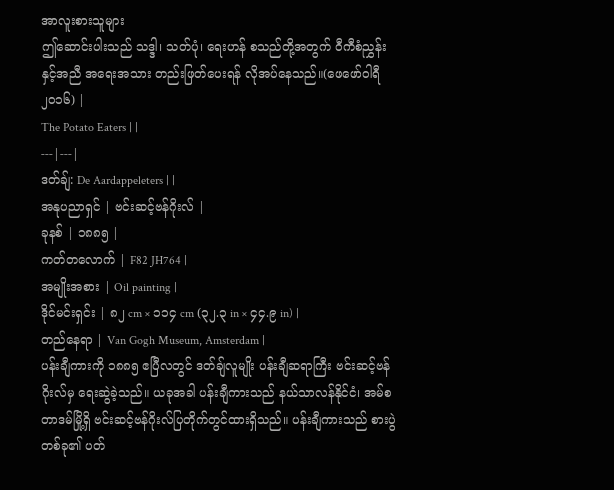အာလူးစားသူများ
ဤဆောင်းပါးသည် သဒ္ဒါ၊ သတ်ပုံ၊ ရေးဟန် စသည်တို့အတွက် ဝီကီစံညွှန်းနှင့်အညီ အရေးအသား တည်းဖြတ်ပေးရန် လိုအပ်နေသည်။(ဖေဖော်ဝါရီ ၂၀၁၆) |
The Potato Eaters | |
---|---|
ဒတ်ချ်: De Aardappeleters | |
အနုပညာရှင် | ဗင်းဆင့်ဗန်ဂိုးလ် |
ခုနစ် | ၁၈၈၅ |
ကတ်တလောက် | F82 JH764 |
အမျိုးအစား | Oil painting |
ဒိုင်မင်းရှင်း | ၈၂ cm × ၁၁၄ cm (၃၂.၃ in × ၄၄.၉ in) |
တည်နေရာ | Van Gogh Museum, Amsterdam |
ပန်းချီကားကို ၁၈၈၅ ဧပြီလတွင် ဒတ်ချ်လူမျိုး ပန်းချီဆရာကြီး ဗင်းဆင့်ဗန်ဂိုးလ်မှ ရေးဆွဲခဲ့သည်။ ယခုအခါ ပန်းချီကားသည် နယ်သာလန်နိုင်ငံ၊ အမ်စတာဒမ်မြို့ရှိ ဗင်းဆင့်ဗန်ဂိုးလ်ပြတိုက်တွင်ထားရှိသည်။ ပန်းချီကားသည် စားပွဲတစ်ခု၏ ပတ်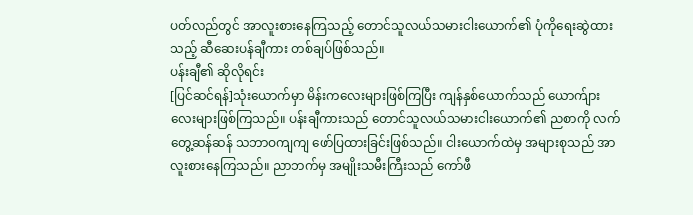ပတ်လည်တွင် အာလူးစားနေကြသည့် တောင်သူလယ်သမားငါးယောက်၏ ပုံကိုရေးဆွဲထားသည့် ဆီဆေးပန်ချီကား တစ်ချပ်ဖြစ်သည်။
ပန်းချီ၏ ဆိုလိုရင်း
[ပြင်ဆင်ရန်]သုံးယောက်မှာ မိန်းကလေးများဖြစ်ကြပြီး ကျန်နှစ်ယောက်သည် ယောက်ျားလေးများဖြစ်ကြသည်။ ပန်းချီကားသည် တောင်သူလယ်သမားငါးယောက်၏ ညစာကို လက်တွေ့ဆန်ဆန် သဘာဝကျကျ ဖော်ပြထားခြင်းဖြစ်သည်။ ငါးယောက်ထဲမှ အများစုသည် အာလူးစားနေကြသည်။ ညာဘက်မှ အမျိုးသမီးကြီးသည် ကော်ဖီ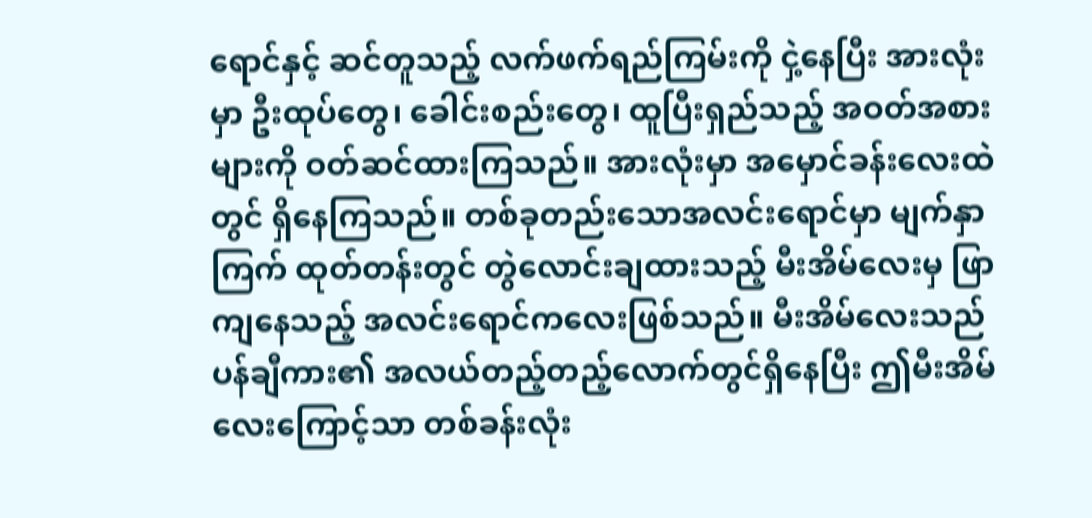ရောင်နှင့် ဆင်တူသည့် လက်ဖက်ရည်ကြမ်းကို ငှဲ့နေပြီး အားလုံးမှာ ဦးထုပ်တွေ၊ ခေါင်းစည်းတွေ၊ ထူပြီးရှည်သည့် အဝတ်အစားများကို ဝတ်ဆင်ထားကြသည်။ အားလုံးမှာ အမှောင်ခန်းလေးထဲတွင် ရှိနေကြသည်။ တစ်ခုတည်းသောအလင်းရောင်မှာ မျက်နှာကြက် ထုတ်တန်းတွင် တွဲလောင်းချထားသည့် မီးအိမ်လေးမှ ဖြာကျနေသည့် အလင်းရောင်ကလေးဖြစ်သည်။ မီးအိမ်လေးသည် ပန်ချီကား၏ အလယ်တည့်တည့်လောက်တွင်ရှိနေပြီး ဤမီးအိမ်လေးကြောင့်သာ တစ်ခန်းလုံး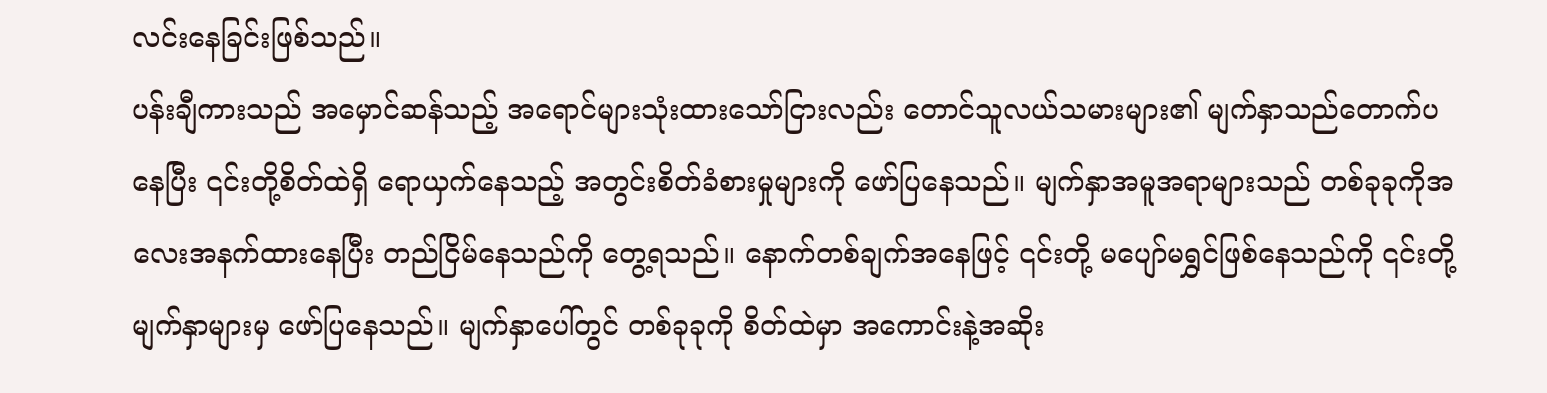လင်းနေခြင်းဖြစ်သည်။
ပန်းချီကားသည် အမှောင်ဆန်သည့် အရောင်များသုံးထားသော်ငြားလည်း တောင်သူလယ်သမားများ၏ မျက်နှာသည်တောက်ပနေပြီး ၎င်းတို့စိတ်ထဲရှိ ရောယှက်နေသည့် အတွင်းစိတ်ခံစားမှုများကို ဖော်ပြနေသည်။ မျက်နှာအမူအရာများသည် တစ်ခုခုကိုအလေးအနက်ထားနေပြီး တည်ငြိမ်နေသည်ကို တွေ့ရသည်။ နောက်တစ်ချက်အနေဖြင့် ၎င်းတို့ မပျော်မရွှင်ဖြစ်နေသည်ကို ၎င်းတို့မျက်နှာများမှ ဖော်ပြနေသည်။ မျက်နှာပေါ်တွင် တစ်ခုခုကို စိတ်ထဲမှာ အကောင်းနဲ့အဆိုး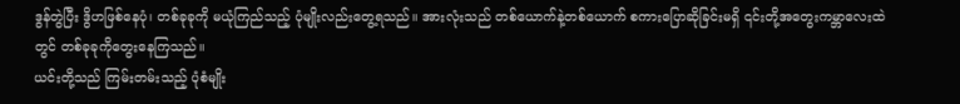ဒွန်တွဲပြီး ဒွိဟဖြစ်နေပုံ၊ တစ်ခုခုကို မယုံကြည်သည့် ပုံမျိုးလည်းတွေ့ရသည်။ အားလုံးသည် တစ်ယောက်နဲ့တစ်ယောက် စကားပြောဆိုခြင်းမရှိ ၎င်းတို့အတွေးကမ္ဘာလေးထဲတွင် တစ်ခုခုကိုတွေးနေကြသည်။
ယင်းတို့သည် ကြမ်းတမ်းသည့် ပုံစံမျိုး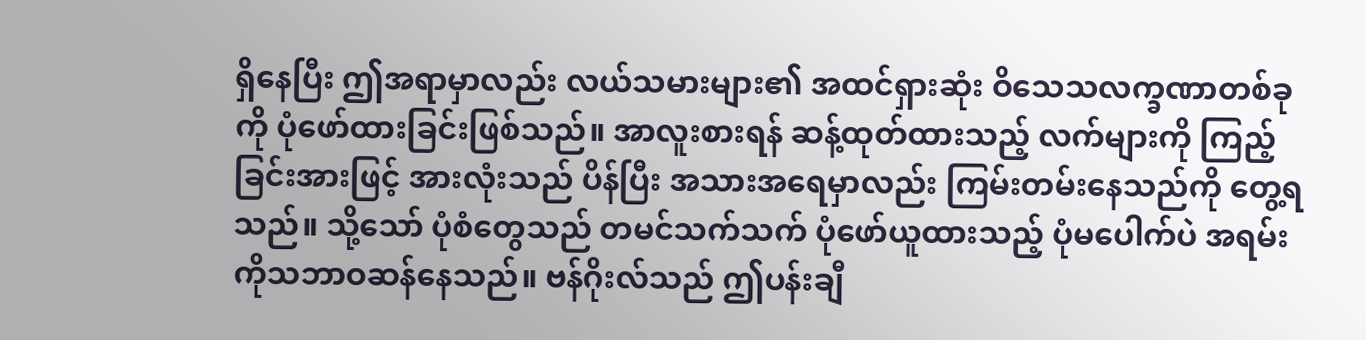ရှိနေပြီး ဤအရာမှာလည်း လယ်သမားများ၏ အထင်ရှားဆုံး ဝိသေသလက္ခဏာတစ်ခုကို ပုံဖော်ထားခြင်းဖြစ်သည်။ အာလူးစားရန် ဆန့်ထုတ်ထားသည့် လက်များကို ကြည့်ခြင်းအားဖြင့် အားလုံးသည် ပိန်ပြီး အသားအရေမှာလည်း ကြမ်းတမ်းနေသည်ကို တွေ့ရသည်။ သို့သော် ပုံစံတွေသည် တမင်သက်သက် ပုံဖော်ယူထားသည့် ပုံမပေါက်ပဲ အရမ်းကိုသဘာဝဆန်နေသည်။ ဗန်ဂိုးလ်သည် ဤပန်းချီ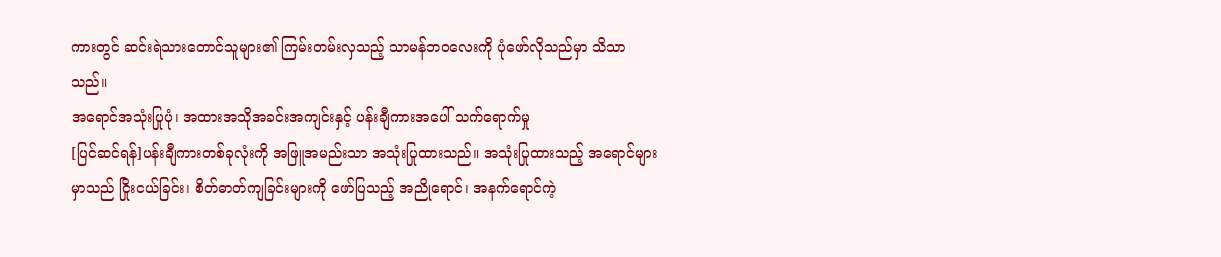ကားတွင် ဆင်းရဲသားတောင်သူများ၏ ကြမ်းတမ်းလှသည့် သာမန်ဘဝလေးကို ပုံဖော်လိုသည်မှာ သိသာသည်။
အရောင်အသုံးပြုပုံ၊ အထားအသိုအခင်းအကျင်းနှင့် ပန်းချီကားအပေါ် သက်ရောက်မှု
[ပြင်ဆင်ရန်]ပန်းချီကားတစ်ခုလုံးကို အဖြူအမည်းသာ အသုံးပြုထားသည်။ အသုံးပြုထားသည့် အရောင်များမှာသည် ငြိုးငယ်ခြင်း၊ စိတ်ဓာတ်ကျခြင်းများကို ဖော်ပြသည့် အညိုရောင်၊ အနက်ရောင်ကဲ့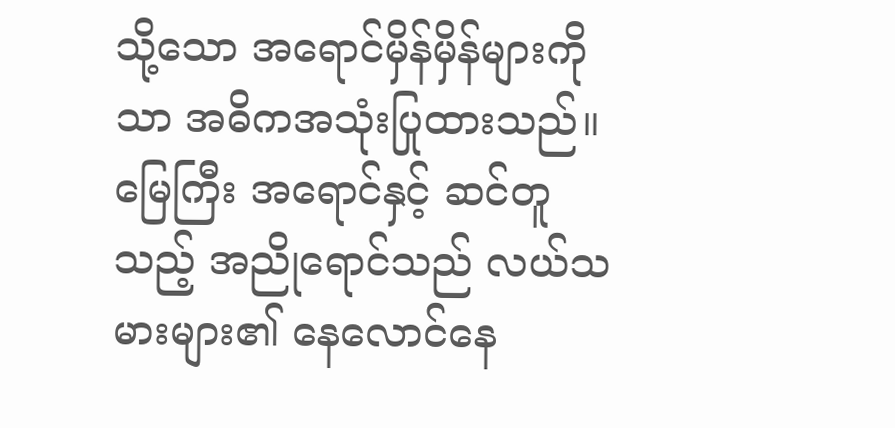သို့သော အရောင်မှိန်မှိန်များကိုသာ အဓိကအသုံးပြုထားသည်။ မြေကြီး အရောင်နှင့် ဆင်တူသည့် အညိုရောင်သည် လယ်သမားများ၏ နေလောင်နေ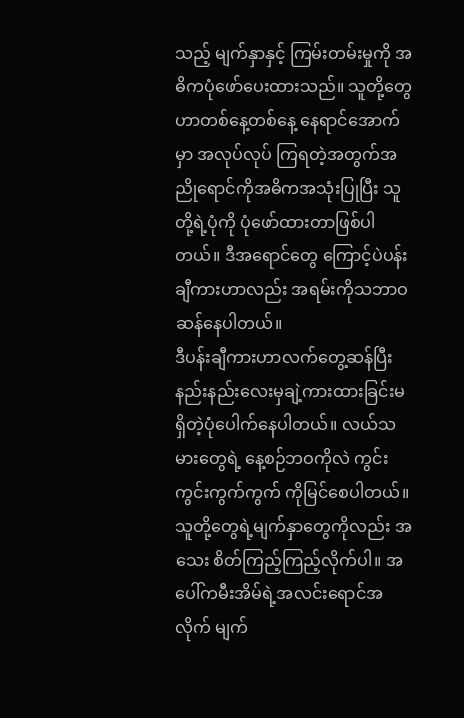သည့် မျက်နှာနှင့် ကြမ်းတမ်းမှုကို အဓိကပုံဖော်ပေးထားသည်။ သူတို့တွေဟာတစ်နေ့တစ်နေ့ နေရာင်အောက်မှာ အလုပ်လုပ် ကြရတဲ့အတွက်အညိုရောင်ကိုအဓိကအသုံးပြုပြီး သူတို့ရဲ့ပုံကို ပုံဖော်ထားတာဖြစ်ပါတယ်။ ဒီအရောင်တွေ ကြောင့်ပဲပန်းချီကားဟာလည်း အရမ်းကိုသဘာဝဆန်နေပါတယ်။
ဒီပန်းချီကားဟာလက်တွေ့ဆန်ပြီးနည်းနည်းလေးမှချဲ့ကားထားခြင်းမရှိတဲ့ပုံပေါက်နေပါတယ်။ လယ်သမားတွေရဲ့ နေ့စဉ်ဘဝကိုလဲ ကွင်းကွင်းကွက်ကွက် ကိုမြင်စေပါတယ်။ သူတို့တွေရဲ့မျက်နှာတွေကိုလည်း အသေး စိတ်ကြည့်ကြည့်လိုက်ပါ။ အပေါ်ကမီးအိမ်ရဲ့အလင်းရောင်အလိုက် မျက်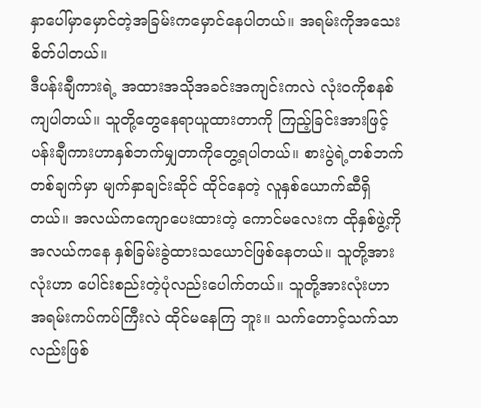နှာပေါ်မှာမှောင်တဲ့အခြမ်းကမှောင်နေပါတယ်။ အရမ်းကိုအသေးစိတ်ပါတယ်။
ဒီပန်းချီကားရဲ့ အထားအသိုအခင်းအကျင်းကလဲ လုံးဝကိုစနစ်ကျပါတယ်။ သူတို့တွေနေရာယူထားတာကို ကြည့်ခြင်းအားဖြင့် ပန်းချီကားဟာနှစ်ဘက်မျှတာကိုတွေ့ရပါတယ်။ စားပွဲရဲ့တစ်ဘက်တစ်ချက်မှာ မျက်နှာချင်းဆိုင် ထိုင်နေတဲ့ လူနှစ်ယောက်ဆီရှိတယ်။ အလယ်ကကျောပေးထားတဲ့ ကောင်မလေးက ထိုနှစ်ဖွဲ့ကို အလယ်ကနေ နှစ်ခြမ်းခွဲထားသယောင်ဖြစ်နေတယ်။ သူတို့အားလုံးဟာ ပေါင်းစည်းတဲ့ပုံလည်းပေါက်တယ်။ သူတို့အားလုံးဟာ အရမ်းကပ်ကပ်ကြီးလဲ ထိုင်မနေကြ ဘူး။ သက်တောင့်သက်သာလည်းဖြစ်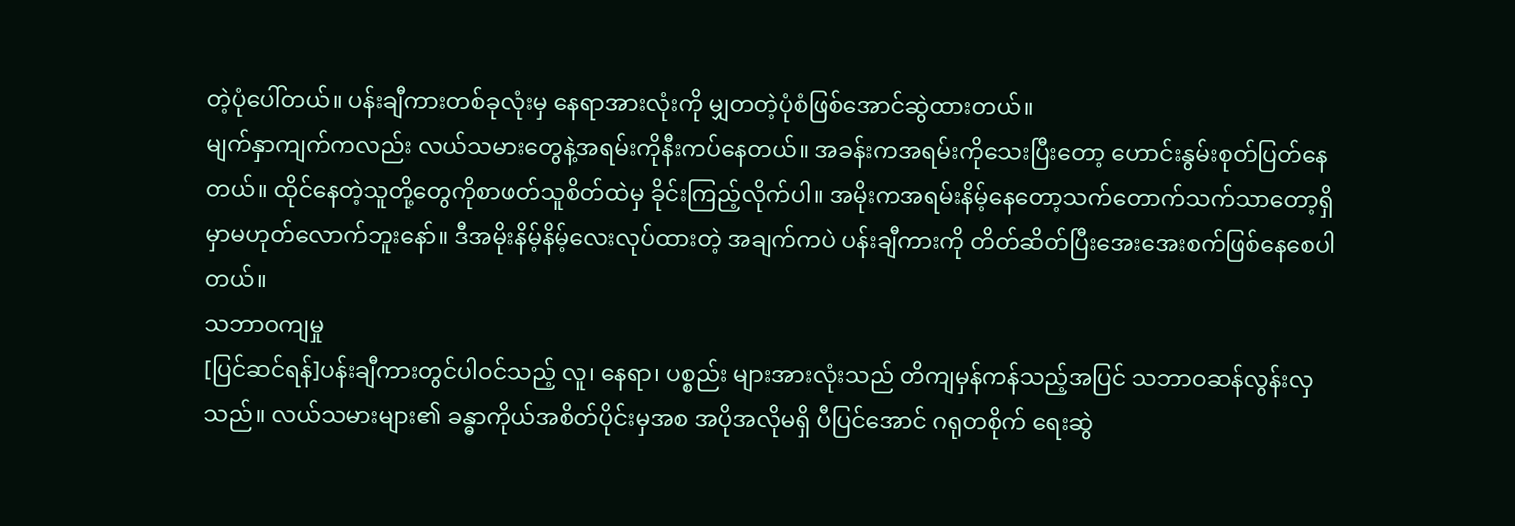တဲ့ပုံပေါ်တယ်။ ပန်းချီကားတစ်ခုလုံးမှ နေရာအားလုံးကို မျှတတဲ့ပုံစံဖြစ်အောင်ဆွဲထားတယ်။
မျက်နှာကျက်ကလည်း လယ်သမားတွေနဲ့အရမ်းကိုနီးကပ်နေတယ်။ အခန်းကအရမ်းကိုသေးပြီးတော့ ဟောင်းနွမ်းစုတ်ပြတ်နေတယ်။ ထိုင်နေတဲ့သူတို့တွေကိုစာဖတ်သူစိတ်ထဲမှ ခိုင်းကြည့်လိုက်ပါ။ အမိုးကအရမ်းနိမ့်နေတော့သက်တောက်သက်သာတော့ရှိမှာမဟုတ်လောက်ဘူးနော်။ ဒီအမိုးနိမ့်နိမ့်လေးလုပ်ထားတဲ့ အချက်ကပဲ ပန်းချီကားကို တိတ်ဆိတ်ပြီးအေးအေးစက်ဖြစ်နေစေပါတယ်။
သဘာဝကျမှု
[ပြင်ဆင်ရန်]ပန်းချီကားတွင်ပါဝင်သည့် လူ၊ နေရာ၊ ပစ္စည်း များအားလုံးသည် တိကျမှန်ကန်သည့်အပြင် သဘာဝဆန်လွန်းလှသည်။ လယ်သမားများ၏ ခန္ဓာကိုယ်အစိတ်ပိုင်းမှအစ အပိုအလိုမရှိ ပီပြင်အောင် ဂရုတစိုက် ရေးဆွဲ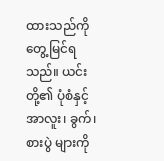ထားသည်ကို တွေ့မြင်ရသည်။ ယင်းတို့၏ ပုံစံနှင့် အာလူး၊ ခွက်၊ စားပွဲ များကို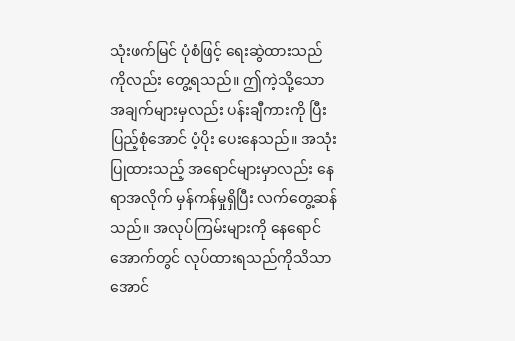သုံးဖက်မြင် ပုံစံဖြင့် ရေးဆွဲထားသည်ကိုလည်း တွေ့ရသည်။ ဤကဲ့သို့သော အချက်များမှလည်း ပန်းချီကားကို ပြီးပြည့်စုံအောင် ပံ့ပိုး ပေးနေသည်။ အသုံးပြုထားသည့် အရောင်များမှာလည်း နေရာအလိုက် မှန်ကန်မှုရှိပြီး လက်တွေ့ဆန်သည်။ အလုပ်ကြမ်းများကို နေရောင်အောက်တွင် လုပ်ထားရသည်ကိုသိသာအောင်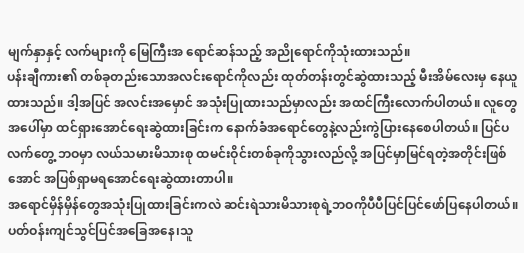မျက်နှာနှင့် လက်များကို မြေကြီးအ ရောင်ဆန်သည့် အညိုရောင်ကိုသုံးထားသည်။
ပန်းချီကား၏ တစ်ခုတည်းသောအလင်းရောင်ကိုလည်း ထုတ်တန်းတွင်ဆွဲထားသည့် မီးအိမ်လေးမှ နေယူထားသည်။ ဒါ့အပြင် အလင်းအမှောင် အသုံးပြုထားသည်မှာလည်း အထင်ကြီးလောက်ပါတယ်။ လူတွေအပေါ်မှာ ထင်ရှားအောင်ရေးဆွဲထားခြင်းက နောက်ခံအရောင်တွေနဲ့လည်းကွဲပြားနေစေပါတယ်။ ပြင်ပလက်တွေ့ ဘဝမှာ လယ်သမားမိသားစု ထမင်းဝိုင်းတစ်ခုကိုသွားလည်လို့ အပြင်မှာမြင်ရတဲ့အတိုင်းဖြစ်အောင် အပြစ်ရှာမရအောင်ရေးဆွဲထားတာပါ။
အရောင်မှိန်မှိန်တွေအသုံးပြုထားခြင်းကလဲ ဆင်းရဲသားမိသားစုရဲ့ဘဝကိုပီပီပြင်ပြင်ဖော်ပြနေပါတယ်။ ပတ်ဝန်းကျင်သွင်ပြင်အခြေအနေ၊သူ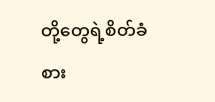တို့တွေရဲ့စိတ်ခံစား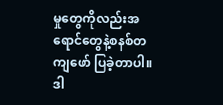မှုတွေကိုလည်းအရောင်တွေနဲ့စနစ်တကျဖော် ပြခဲ့တာပါ။ ဒါ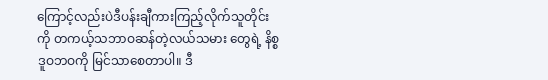ကြောင့်လည်းပဲဒီပန်းချီကားကြည့်လိုက်သူတိုင်းကို တကယ့်သဘာဝဆန်တဲ့လယ်သမား တွေရဲ့ နိစ္စဒူဝဘဝကို မြင်သာစေတာပါ။ ဒီ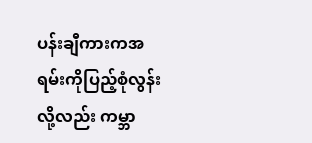ပန်းချီကားကအရမ်းကိုပြည့်စုံလွန်းလို့လည်း ကမ္ဘာ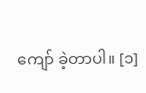ကျော် ခဲ့တာပါ။ [၁]